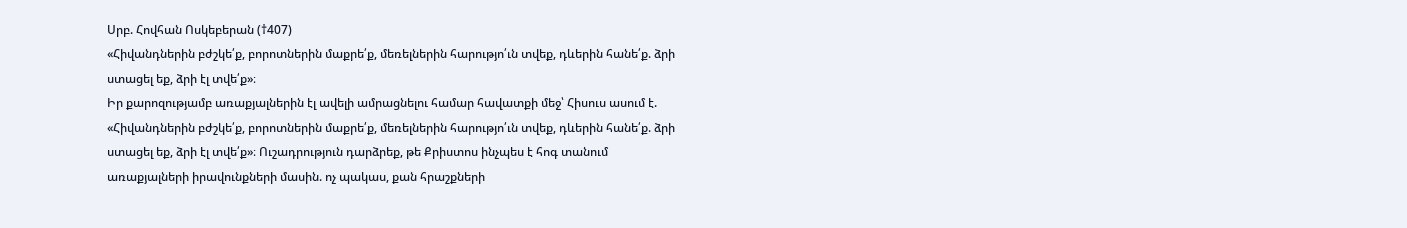Սրբ. Հովհան Ոսկեբերան (†407)
«Հիվանդներին բժշկե՛ք, բորոտներին մաքրե՛ք, մեռելներին հարությո՛ւն տվեք, դևերին հանե՛ք. ձրի ստացել եք, ձրի էլ տվե՛ք»։
Իր քարոզությամբ առաքյալներին էլ ավելի ամրացնելու համար հավատքի մեջ՝ Հիսուս ասում է. «Հիվանդներին բժշկե՛ք, բորոտներին մաքրե՛ք, մեռելներին հարությո՛ւն տվեք, դևերին հանե՛ք. ձրի ստացել եք, ձրի էլ տվե՛ք»։ Ուշադրություն դարձրեք, թե Քրիստոս ինչպես է հոգ տանում առաքյալների իրավունքների մասին. ոչ պակաս, քան հրաշքների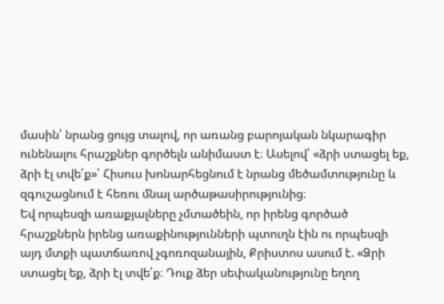մասին՝ նրանց ցույց տալով, որ առանց բարոյական նկարագիր ունենալու հրաշքներ գործելն անիմաստ է։ Ասելով՝ «ձրի ստացել եք, ձրի էլ տվե՛ք»՝ Հիսուս խոնարհեցնում է նրանց մեծամտությունը և զգուշացնում է հեռու մնալ արծաթասիրությունից։
Եվ որպեսզի առաքյալները չմտածեին, որ իրենց գործած հրաշքներն իրենց առաքինությունների պտուղն էին ու որպեսզի այդ մտքի պատճառով չգոռոզանային, Քրիստոս ասում է. «Ձրի ստացել եք, ձրի էլ տվե՛ք։ Դուք ձեր սեփականությունը եղող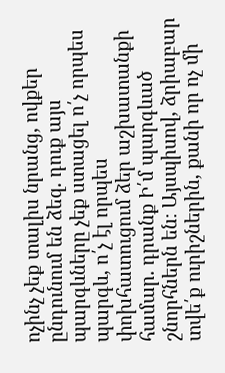ոչինչ չեք տալիս նրանց, ովքեր ընդունում են ձեզ. դուք այս պարգևները չեք ստացել ո՛չ որպես պարգև, ո՛չ էլ որպես փոխհատուցում ձեր աշխատանքի համար. դրանք Ի՛մ պարգևած շնորհներն են։ Այսպիսով, ձրիաբար տվե՛ք ուրիշներին, քանի որ ոչ մի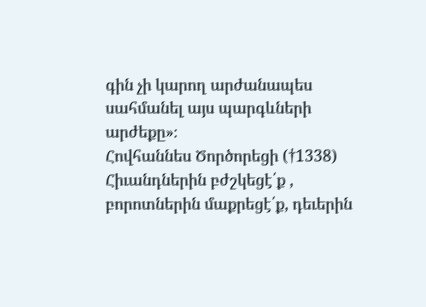գին չի կարող արժանապես սահմանել այս պարգևների արժեքը»։
Հովհաննես Ծործորեցի (†1338)
Հիւանդներին բժշկեցէ՛ք , բորոտներին մաքրեցէ՛ք, դեւերին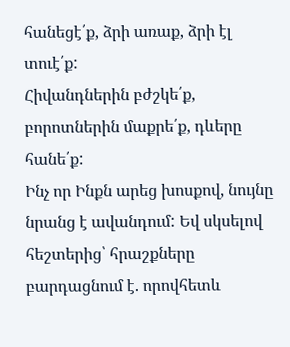հանեցէ՛ք, ձրի առաք, ձրի էլ տուէ՛ք:
Հիվանդներին բժշկե՛ք, բորոտներին մաքրե՛ք, դևերը հանե՛ք:
Ինչ որ Ինքն արեց խոսքով, նույնը նրանց է ավանդում: Եվ սկսելով հեշտերից՝ հրաշքները բարդացնում է. որովհետև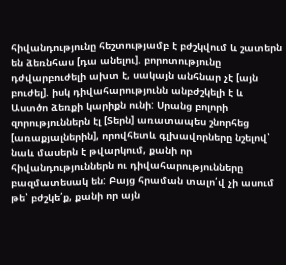հիվանդությունը հեշտությամբ է բժշկվում և շատերն են ձեռնհաս [դա անելու]. բորոտությունը դժվարբուժելի ախտ է, սակայն անհնար չէ [այն բուժել]. իսկ դիվահարությունն անբժշկելի է և Աստծո ձեռքի կարիքն ունի: Սրանց բոլորի զորություններն էլ [Տերն] առատապես շնորհեց [առաքյալներին], որովհետև գլխավորները նշելով՝ նաև մասերն է թվարկում, քանի որ հիվանդություններն ու դիվահարությունները բազմատեսակ են: Բայց հրաման տալո՛վ չի ասում թե՝ բժշկե՛ք, քանի որ այն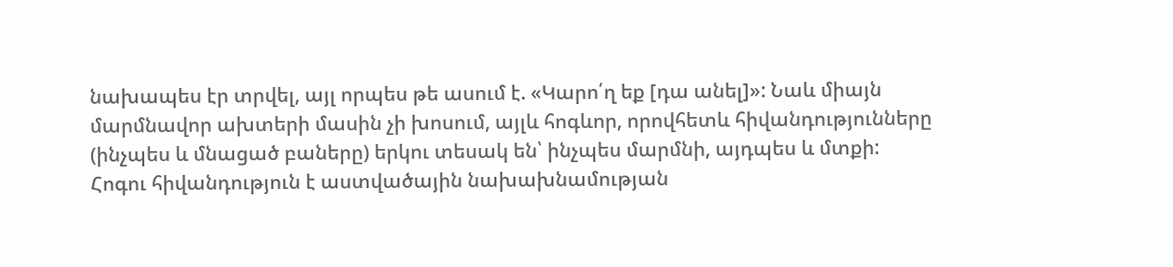նախապես էր տրվել, այլ որպես թե ասում է. «Կարո՛ղ եք [դա անել]»: Նաև միայն մարմնավոր ախտերի մասին չի խոսում, այլև հոգևոր, որովհետև հիվանդությունները (ինչպես և մնացած բաները) երկու տեսակ են՝ ինչպես մարմնի, այդպես և մտքի: Հոգու հիվանդություն է աստվածային նախախնամության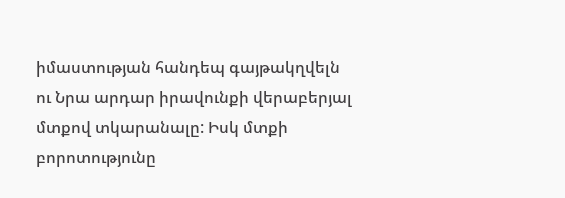իմաստության հանդեպ գայթակղվելն ու Նրա արդար իրավունքի վերաբերյալ մտքով տկարանալը: Իսկ մտքի բորոտությունը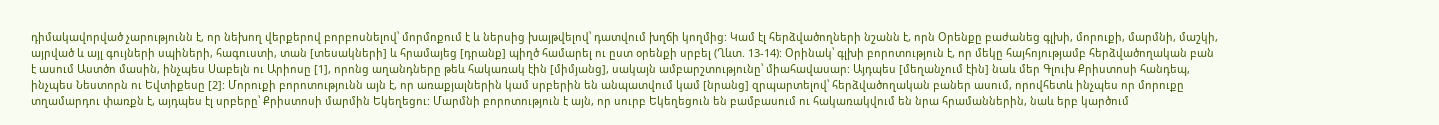դիմակավորված չարությունն է, որ նեխող վերքերով բորբոսնելով՝ մորմոքում է և ներսից խայթվելով՝ դատվում խղճի կողմից: Կամ էլ հերձվածողների նշանն է, որն Օրենքը բաժանեց գլխի, մորուքի, մարմնի, մաշկի, այրված և այլ գույների սպիների, հագուստի, տան [տեսակների] և հրամայեց [դրանք] պիղծ համարել ու ըստ օրենքի սրբել (Ղևտ. 13-14): Օրինակ՝ գլխի բորոտություն է, որ մեկը հայհոյությամբ հերձվածողական բան է ասում Աստծո մասին, ինչպես Սաբելն ու Արիոսը [1], որոնց աղանդները թեև հակառակ էին [միմյանց], սակայն ամբարշտությունը՝ միահավասար: Այդպես [մեղանչում էին] նաև մեր Գլուխ Քրիստոսի հանդեպ, ինչպես Նեստորն ու Եվտիքեսը [2]: Մորուքի բորոտությունն այն է, որ առաքյալներին կամ սրբերին են անպատվում կամ [նրանց] զրպարտելով՝ հերձվածողական բաներ ասում, որովհետև ինչպես որ մորուքը տղամարդու փառքն է, այդպես էլ սրբերը՝ Քրիստոսի մարմին Եկեղեցու: Մարմնի բորոտություն է այն, որ սուրբ Եկեղեցուն են բամբասում ու հակառակվում են նրա հրամաններին, նաև երբ կարծում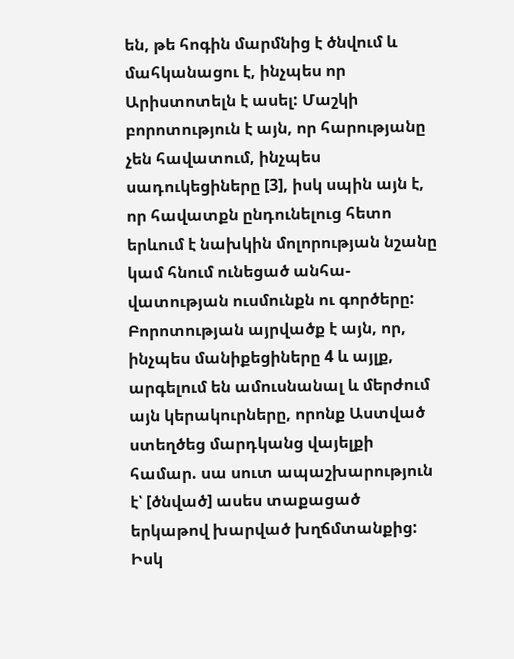են, թե հոգին մարմնից է ծնվում և մահկանացու է, ինչպես որ Արիստոտելն է ասել: Մաշկի բորոտություն է այն, որ հարությանը չեն հավատում, ինչպես սադուկեցիները [3], իսկ սպին այն է, որ հավատքն ընդունելուց հետո երևում է նախկին մոլորության նշանը կամ հնում ունեցած անհա-վատության ուսմունքն ու գործերը: Բորոտության այրվածք է այն, որ, ինչպես մանիքեցիները 4 և այլք, արգելում են ամուսնանալ և մերժում այն կերակուրները, որոնք Աստված ստեղծեց մարդկանց վայելքի համար. սա սուտ ապաշխարություն է՝ [ծնված] ասես տաքացած երկաթով խարված խղճմտանքից: Իսկ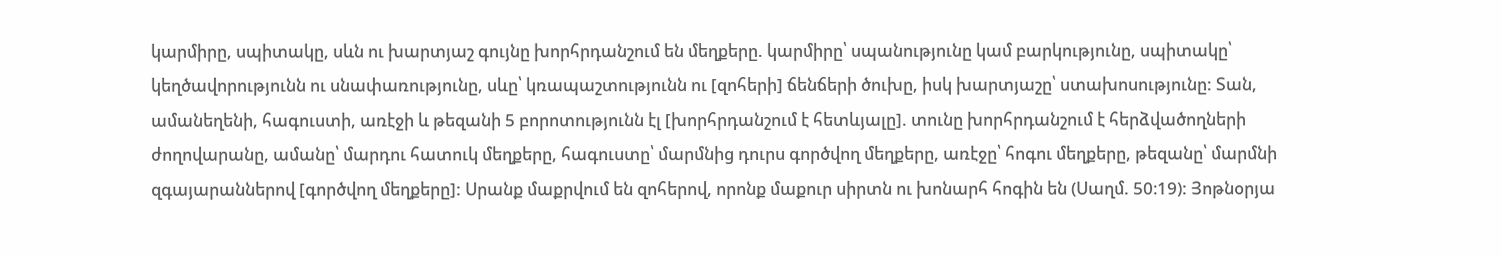կարմիրը, սպիտակը, սևն ու խարտյաշ գույնը խորհրդանշում են մեղքերը. կարմիրը՝ սպանությունը կամ բարկությունը, սպիտակը՝ կեղծավորությունն ու սնափառությունը, սևը՝ կռապաշտությունն ու [զոհերի] ճենճերի ծուխը, իսկ խարտյաշը՝ ստախոսությունը: Տան, ամանեղենի, հագուստի, առէջի և թեզանի 5 բորոտությունն էլ [խորհրդանշում է հետևյալը]. տունը խորհրդանշում է հերձվածողների ժողովարանը, ամանը՝ մարդու հատուկ մեղքերը, հագուստը՝ մարմնից դուրս գործվող մեղքերը, առէջը՝ հոգու մեղքերը, թեզանը՝ մարմնի զգայարաններով [գործվող մեղքերը]: Սրանք մաքրվում են զոհերով, որոնք մաքուր սիրտն ու խոնարհ հոգին են (Սաղմ. 50։19): Յոթնօրյա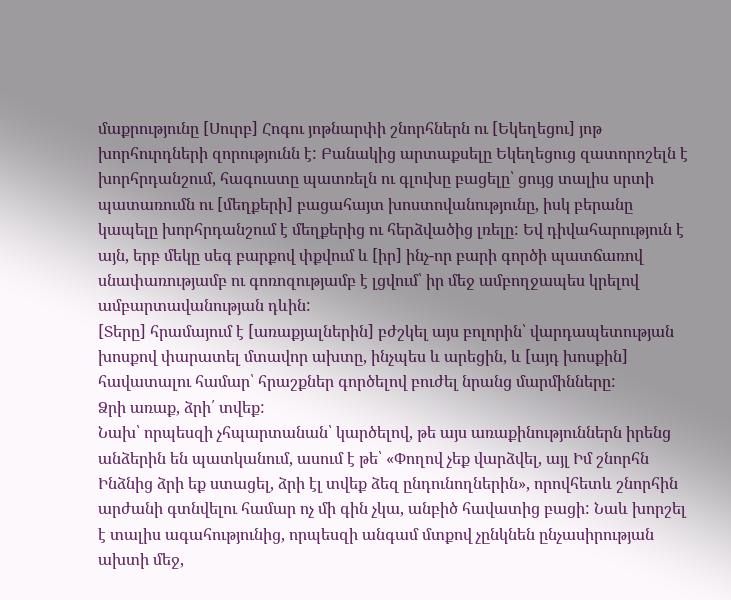մաքրությունը [Սուրբ] Հոգու յոթնարփի շնորհներն ու [Եկեղեցու] յոթ խորհուրդների զորությունն է: Բանակից արտաքսելը Եկեղեցուց զատորոշելն է խորհրդանշում, հագուստը պատռելն ու գլուխը բացելը՝ ցույց տալիս սրտի պատառումն ու [մեղքերի] բացահայտ խոստովանությունը, իսկ բերանը կապելը խորհրդանշում է մեղքերից ու հերձվածից լռելը: Եվ դիվահարություն է այն, երբ մեկը սեգ բարքով փքվում և [իր] ինչ-որ բարի գործի պատճառով սնափառությամբ ու գոռոզությամբ է լցվում՝ իր մեջ ամբողջապես կրելով ամբարտավանության դևին:
[Տերը] հրամայում է [առաքյալներին] բժշկել այս բոլորին՝ վարդապետության խոսքով փարատել մտավոր ախտը, ինչպես և արեցին, և [այդ խոսքին] հավատալու համար՝ հրաշքներ գործելով բուժել նրանց մարմինները:
Ձրի առաք, ձրի՛ տվեք:
Նախ՝ որպեսզի չհպարտանան՝ կարծելով, թե այս առաքինություններն իրենց անձերին են պատկանում, ասում է թե՝ «Փողով չեք վարձվել, այլ Իմ շնորհն Ինձնից ձրի եք ստացել, ձրի էլ տվեք ձեզ ընդունողներին», որովհետև շնորհին արժանի գտնվելու համար ոչ մի գին չկա, անբիծ հավատից բացի: Նաև խորշել է տալիս ագահությունից, որպեսզի անգամ մտքով չընկնեն ընչասիրության ախտի մեջ,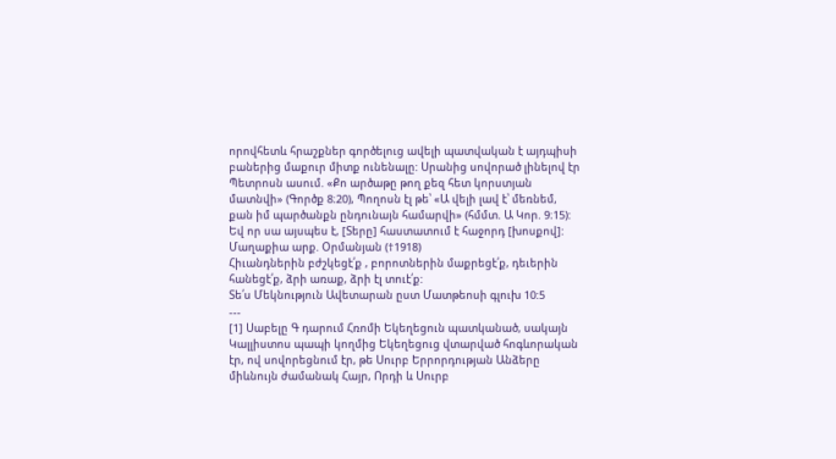որովհետև հրաշքներ գործելուց ավելի պատվական է այդպիսի բաներից մաքուր միտք ունենալը: Սրանից սովորած լինելով էր Պետրոսն ասում. «Քո արծաթը թող քեզ հետ կորստյան մատնվի» (Գործք 8։20), Պողոսն էլ թե՝ «Ա վելի լավ է՝ մեռնեմ, քան իմ պարծանքն ընդունայն համարվի» (հմմտ. Ա Կոր. 9։15): Եվ որ սա այսպես է, [Տերը] հաստատում է հաջորդ [խոսքով]:
Մաղաքիա արք. Օրմանյան (†1918)
Հիւանդներին բժշկեցէ՛ք , բորոտներին մաքրեցէ՛ք, դեւերին հանեցէ՛ք, ձրի առաք, ձրի էլ տուէ՛ք:
Տե՛ս Մեկնություն Ավետարան ըստ Մատթեոսի գլուխ 10:5
---
[1] Սաբելը Գ դարում Հռոմի Եկեղեցուն պատկանած, սակայն Կալլիստոս պապի կողմից Եկեղեցուց վտարված հոգևորական էր, ով սովորեցնում էր, թե Սուրբ Երրորդության Անձերը միևնույն ժամանակ Հայր, Որդի և Սուրբ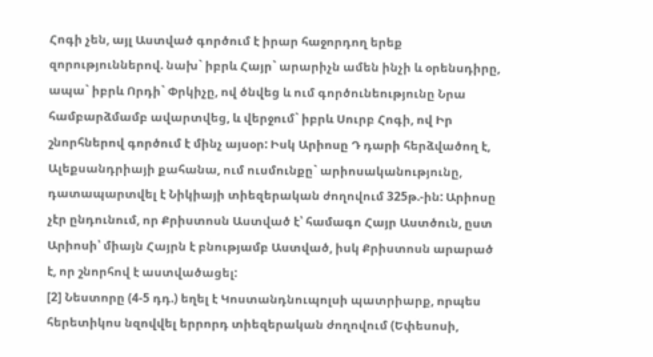Հոգի չեն, այլ Աստված գործում է իրար հաջորդող երեք զորություններով. նախ` իբրև Հայր` արարիչն ամեն ինչի և օրենսդիրը, ապա` իբրև Որդի` Փրկիչը, ով ծնվեց և ում գործունեությունը Նրա համբարձմամբ ավարտվեց, և վերջում` իբրև Սուրբ Հոգի, ով Իր շնորհներով գործում է մինչ այսօր: Իսկ Արիոսը Դ դարի հերձվածող է, Ալեքսանդրիայի քահանա, ում ուսմունքը` արիոսականությունը, դատապարտվել է Նիկիայի տիեզերական ժողովում 325թ.-ին: Արիոսը չէր ընդունում, որ Քրիստոսն Աստված է՝ համագո Հայր Աստծուն, ըստ Արիոսի՝ միայն Հայրն է բնությամբ Աստված, իսկ Քրիստոսն արարած է, որ շնորհով է աստվածացել:
[2] Նեստորը (4-5 դդ.) եղել է Կոստանդնուպոլսի պատրիարք, որպես հերետիկոս նզովվել երրորդ տիեզերական ժողովում (Եփեսոսի,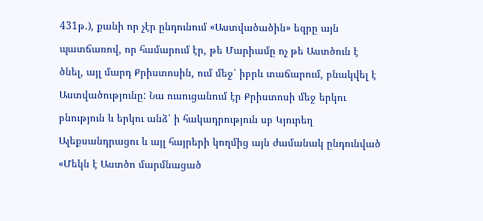431թ.), քանի որ չէր ընդունում «Աստվածածին» եզրը այն պատճառով, որ համարում էր, թե Մարիամը ոչ թե Աստծուն է ծնել, այլ մարդ Քրիստոսին, ում մեջ՝ իբրև տաճարում, բնակվել է Աստվածությունը: Նա ուսուցանում էր Քրիստոսի մեջ երկու բնություն և երկու անձ՝ ի հակադրություն սբ Կյուրեղ Ալեքսանդրացու և այլ հայրերի կողմից այն ժամանակ ընդունված «Մեկն է Աստծո մարմնացած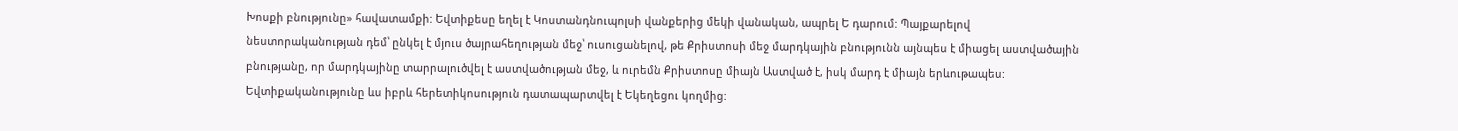Խոսքի բնությունը» հավատամքի: Եվտիքեսը եղել է Կոստանդնուպոլսի վանքերից մեկի վանական, ապրել Ե դարում: Պայքարելով նեստորականության դեմ՝ ընկել է մյուս ծայրահեղության մեջ՝ ուսուցանելով, թե Քրիստոսի մեջ մարդկային բնությունն այնպես է միացել աստվածային բնությանը, որ մարդկայինը տարրալուծվել է աստվածության մեջ, և ուրեմն Քրիստոսը միայն Աստված է, իսկ մարդ է միայն երևութապես: Եվտիքականությունը ևս իբրև հերետիկոսություն դատապարտվել է Եկեղեցու կողմից: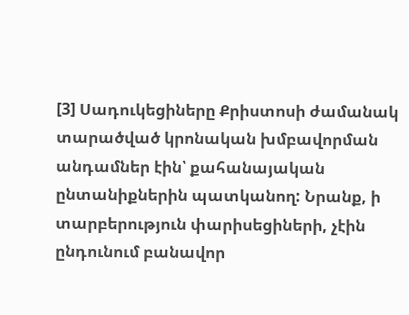[3] Սադուկեցիները Քրիստոսի ժամանակ տարածված կրոնական խմբավորման անդամներ էին՝ քահանայական ընտանիքներին պատկանող: Նրանք, ի տարբերություն փարիսեցիների, չէին ընդունում բանավոր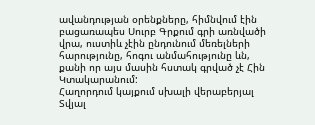ավանդության օրենքները, հիմնվում էին բացառապես Սուրբ Գրքում գրի առնվածի վրա, ուստիև չէին ընդունում մեռելների հարությունը, հոգու անմահությունը ևն, քանի որ այս մասին հստակ գրված չէ Հին Կտակարանում:
Հաղորդում կայքում սխալի վերաբերյալ
Տվյալ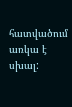հատվածում առկա է սխալ: